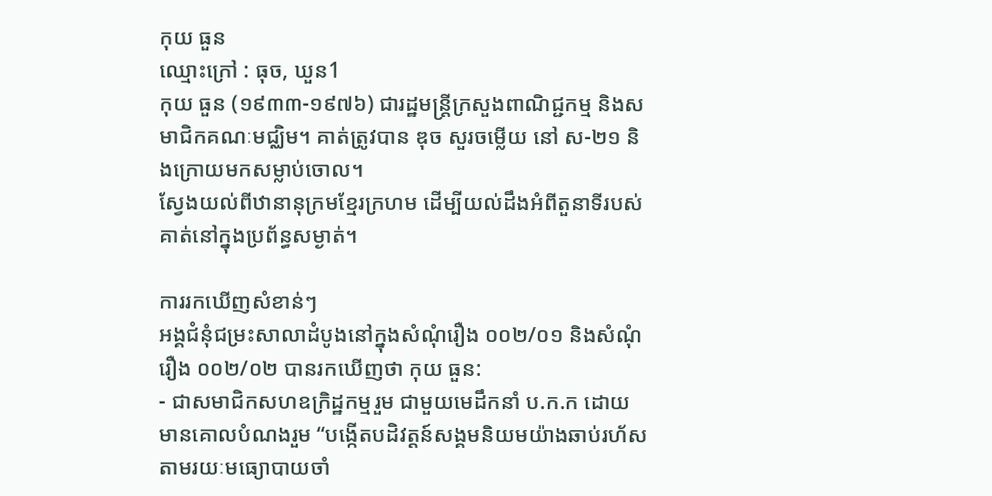កុយ ធួន
ឈ្មោះក្រៅ : ធុច, ឃួន1
កុយ ធួន (១៩៣៣-១៩៧៦) ជារដ្ឋមន្រ្តីក្រសួងពាណិជ្ជកម្ម និងសមាជិកគណៈមជ្ឈិម។ គាត់ត្រូវបាន ឌុច សួរចម្លើយ នៅ ស-២១ និងក្រោយមកសម្លាប់ចោល។
ស្វែងយល់ពីឋានានុក្រមខ្មែរក្រហម ដើម្បីយល់ដឹងអំពីតួនាទីរបស់គាត់នៅក្នុងប្រព័ន្ធសម្ងាត់។

ការរកឃើញសំខាន់ៗ
អង្គជំនុំជម្រះសាលាដំបូងនៅក្នុងសំណុំរឿង ០០២/០១ និងសំណុំរឿង ០០២/០២ បានរកឃើញថា កុយ ធួន:
- ជាសមាជិកសហឧក្រិដ្ឋកម្មរួម ជាមួយមេដឹកនាំ ប.ក.ក ដោយមានគោលបំណងរួម “បង្កើតបដិវត្តន៍សង្គមនិយមយ៉ាងឆាប់រហ័សតាមរយៈមធ្យោបាយចាំ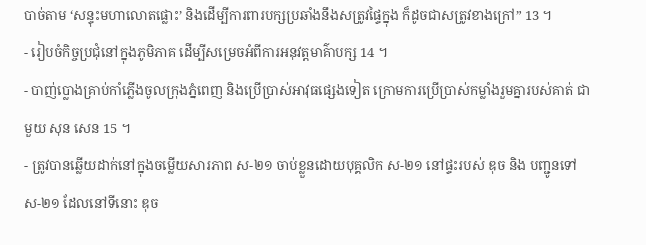បាច់តាម ‘សន្ទុះមហាលោតផ្លោះ’ និងដើម្បីការពារបក្សប្រឆាំងនឹងសត្រូវផ្ទៃក្នុង ក៏ដូចជាសត្រូវខាងក្រៅ” 13 ។
- រៀបចំកិច្ចប្រជុំនៅក្នុងភូមិភាគ ដើម្បីសម្រេចអំពីការអនុវត្តមាគ៌ាបក្ស 14 ។
- បាញ់ប្លោងគ្រាប់កាំភ្លើងចូលក្រុងភ្នំពេញ និងប្រើប្រាស់អាវុធផ្សេងទៀត ក្រោមការប្រើប្រាស់កម្លាំងរួមគ្នារបស់គាត់ ជាមួយ សុន សេន 15 ។
- ត្រូវបានឆ្លើយដាក់នៅក្នុងចម្លើយសារភាព ស-២១ ចាប់ខ្លួនដោយបុគ្គលិក ស-២១ នៅផ្ទះរបស់ ឌុច និង បញ្ជូនទៅ ស-២១ ដែលនៅទីនោះ ឌុច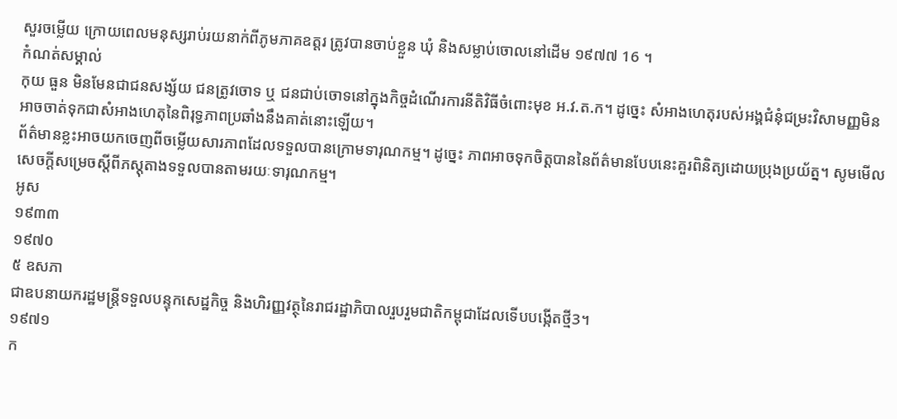សួរចម្លើយ ក្រោយពេលមនុស្សរាប់រយនាក់ពីភូមភាគឧត្តរ ត្រូវបានចាប់ខ្លួន ឃុំ និងសម្លាប់ចោលនៅដើម ១៩៧៧ 16 ។
កំណត់សម្គាល់
កុយ ធួន មិនមែនជាជនសង្ស័យ ជនត្រូវចោទ ឬ ជនជាប់ចោទនៅក្នុងកិច្ចដំណើរការនីតិវិធីចំពោះមុខ អ.វ.ត.ក។ ដូច្នេះ សំអាងហេតុរបស់អង្គជំនុំជម្រះវិសាមញ្ញមិនអាចចាត់ទុកជាសំអាងហេតុនៃពិរុទ្ធភាពប្រឆាំងនឹងគាត់នោះឡើយ។
ព័ត៌មានខ្លះអាចយកចេញពីចម្លើយសារភាពដែលទទួលបានក្រោមទារុណកម្ម។ ដូច្នេះ ភាពអាចទុកចិត្តបាននៃព័ត៌មានបែបនេះគួរពិនិត្យដោយប្រុងប្រយ័ត្ន។ សូមមើលសេចក្តីសម្រេចស្តីពីភស្តុតាងទទួលបានតាមរយៈទារុណកម្ម។
អូស
១៩៣៣
១៩៧០
៥ ឧសភា
ជាឧបនាយករដ្ឋមន្រ្តីទទួលបន្ទុកសេដ្ឋកិច្ច និងហិរញ្ញវត្ថុនៃរាជរដ្ឋាភិបាលរួបរួមជាតិកម្ពុជាដែលទើបបង្កើតថ្មី3។
១៩៧១
ក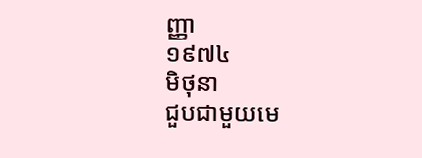ញ្ញា
១៩៧៤
មិថុនា
ជួបជាមួយមេ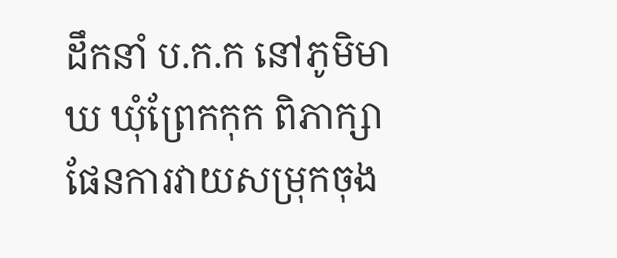ដឹកនាំ ប.ក.ក នៅភូមិមាឃ ឃុំព្រែកកុក ពិភាក្សាផែនការវាយសម្រុកចុង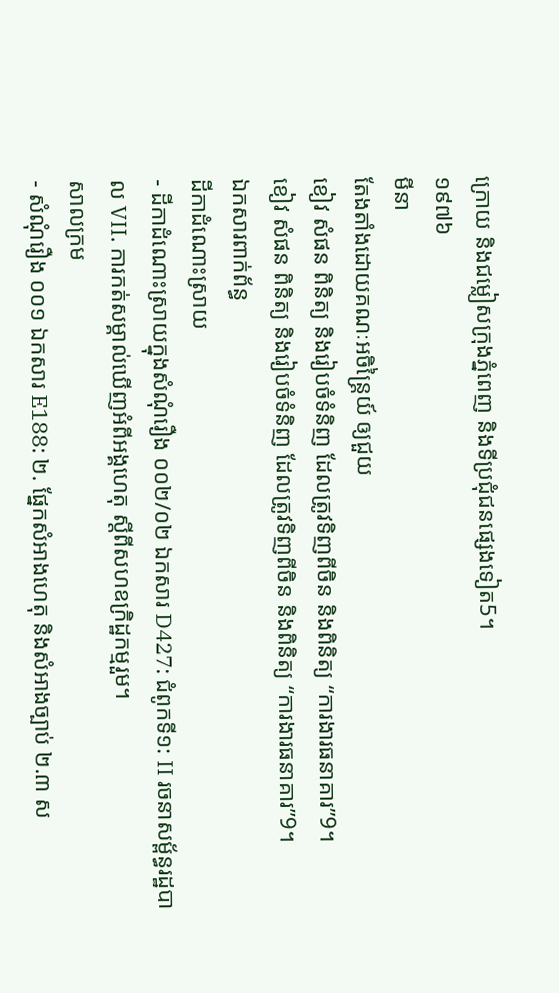ក្រោយ និងជម្លៀសក្រុងភ្នំពេញ និងទីប្រជុំជនផ្សេងទៀត5។
១៩៧៦
មីនា
តែងតាំងដោយគណៈអចិន្រ្តៃយ៍ ឲ្យជួយ
ខៀវ សំផន ពិនិត្យ និងរៀបចំទំនិញ ដែលត្រូវទិញពីចិន និងពិនិត្យ “ការងារធនាគារ”9។
ខៀវ សំផន ពិនិត្យ និងរៀបចំទំនិញ ដែលត្រូវទិញពីចិន និងពិនិត្យ “ការងារធនាគារ”9។
ឯកសារពាក់ព័ន្ធ
ដីកាដំណោះស្រាយ
- ដីកាដំណោះស្រាយក្នុងសំណុំរឿង ០០២/០២ ឯកសារ D427: ជំពូកទី១: II រចនាសម្ព័ន្ធរដ្ឋបាល VII. ការកត់សម្គាល់ឃើញអំពីអង្គហេតុ ស្តីពីសហឧក្រិដ្ឋកម្មរួម។
សាលក្រម
- សំណុំរឿង ០០១ ឯកសារ E188: ២. ផ្នែកសំអាងហេតុ និងសំអាងច្បាប់ ២.៣ ស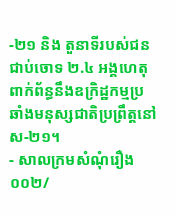-២១ និង តួនាទីរបស់ជនជាប់ចោទ ២.៤ អង្គហេតុ ពាក់ព័ន្ធនឹងឧក្រិដ្ឋកម្មប្រឆាំងមនុស្សជាតិប្រព្រឹត្តនៅ ស-២១។
- សាលក្រមសំណុំរឿង ០០២/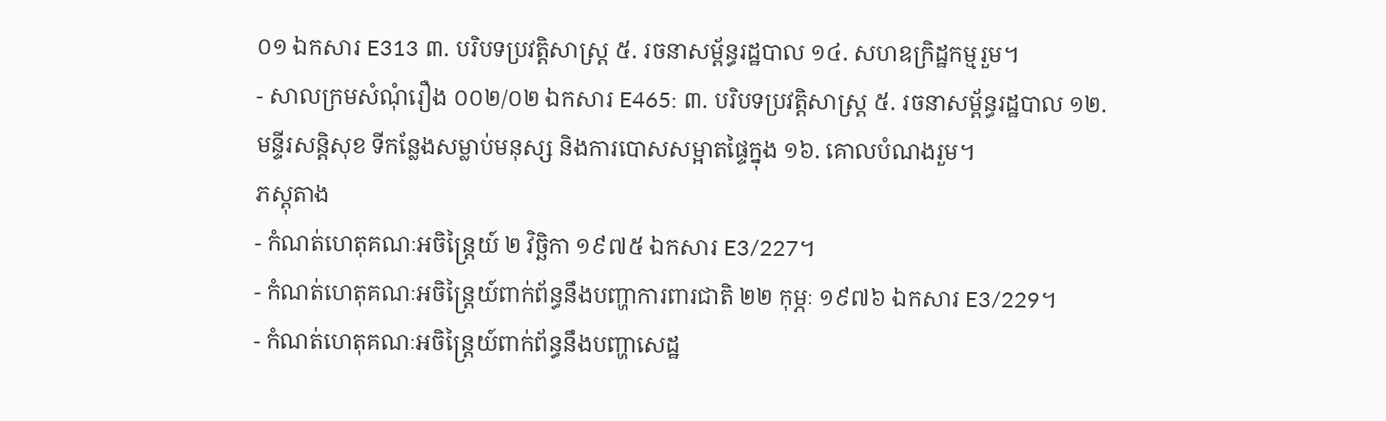០១ ឯកសារ E313 ៣. បរិបទប្រវត្តិសាស្រ្ត ៥. រចនាសម្ព័ន្ធរដ្ឋបាល ១៤. សហឧក្រិដ្ឋកម្មរួម។
- សាលក្រមសំណុំរឿង ០០២/០២ ឯកសារ E465: ៣. បរិបទប្រវត្តិសាស្រ្ត ៥. រចនាសម្ព័ន្ធរដ្ឋបាល ១២. មន្ទីរសន្តិសុខ ទីកន្លែងសម្លាប់មនុស្ស និងការបោសសម្អាតផ្ទៃក្នុង ១៦. គោលបំណងរួម។
ភស្តុតាង
- កំណត់ហេតុគណៈអចិន្រ្តៃយ៍ ២ វិច្ឆិកា ១៩៧៥ ឯកសារ E3/227។
- កំណត់ហេតុគណៈអចិន្រ្តៃយ៍ពាក់ព័ន្ធនឹងបញ្ហាការពារជាតិ ២២ កុម្ភៈ ១៩៧៦ ឯកសារ E3/229។
- កំណត់ហេតុគណៈអចិន្រ្តៃយ៍ពាក់ព័ន្ធនឹងបញ្ហាសេដ្ឋ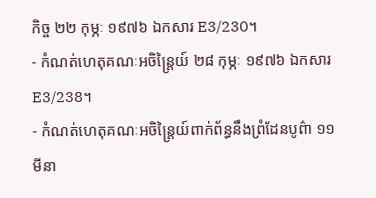កិច្ច ២២ កុម្ភៈ ១៩៧៦ ឯកសារ E3/230។
- កំណត់ហេតុគណៈអចិន្រ្តៃយ៍ ២៨ កុម្ភៈ ១៩៧៦ ឯកសារ E3/238។
- កំណត់ហេតុគណៈអចិន្រ្តៃយ៍ពាក់ព័ន្ធនឹងព្រំដែនបូព៌ា ១១ មីនា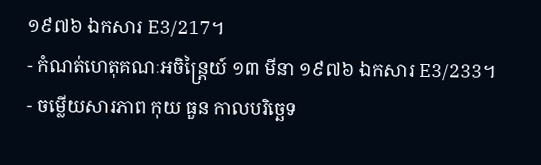១៩៧៦ ឯកសារ E3/217។
- កំណត់ហេតុគណៈអចិន្រ្តៃយ៍ ១៣ មីនា ១៩៧៦ ឯកសារ E3/233។
- ចម្លើយសារភាព កុយ ធួន កាលបរិច្ឆេទ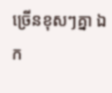ច្រើនខុសៗគ្នា ឯក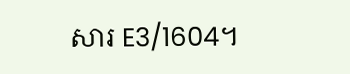សារ E3/1604។